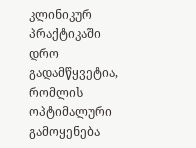კლინიკურ პრაქტიკაში დრო გადამწყვეტია, რომლის ოპტიმალური გამოყენება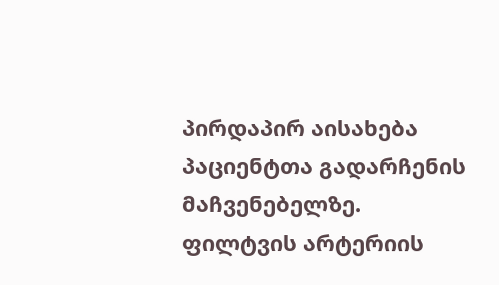პირდაპირ აისახება პაციენტთა გადარჩენის მაჩვენებელზე. ფილტვის არტერიის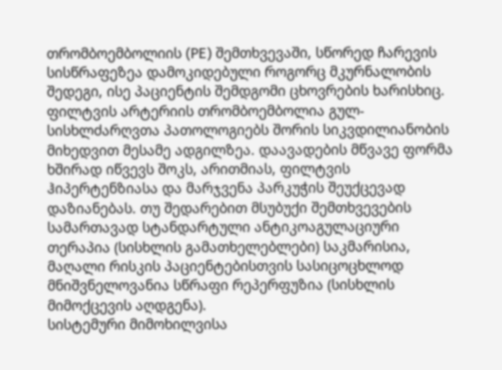თრომბოემბოლიის (PE) შემთხვევაში, სწორედ ჩარევის სისწრაფეზეა დამოკიდებული როგორც მკურნალობის შედეგი, ისე პაციენტის შემდგომი ცხოვრების ხარისხიც.
ფილტვის არტერიის თრომბოემბოლია გულ-სისხლძარღვთა პათოლოგიებს შორის სიკვდილიანობის მიხედვით მესამე ადგილზეა. დაავადების მწვავე ფორმა ხშირად იწვევს შოკს, არითმიას, ფილტვის ჰიპერტენზიასა და მარჯვენა პარკუჭის შეუქცევად დაზიანებას. თუ შედარებით მსუბუქი შემთხვევების სამართავად სტანდარტული ანტიკოაგულაციური თერაპია (სისხლის გამათხელებლები) საკმარისია, მაღალი რისკის პაციენტებისთვის სასიცოცხლოდ მნიშვნელოვანია სწრაფი რეპერფუზია (სისხლის მიმოქცევის აღდგენა).
სისტემური მიმოხილვისა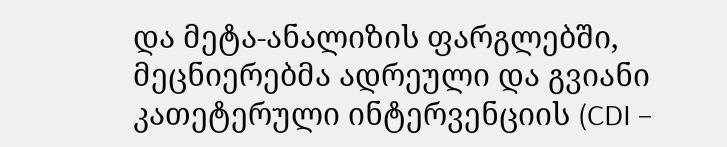და მეტა-ანალიზის ფარგლებში, მეცნიერებმა ადრეული და გვიანი კათეტერული ინტერვენციის (CDI –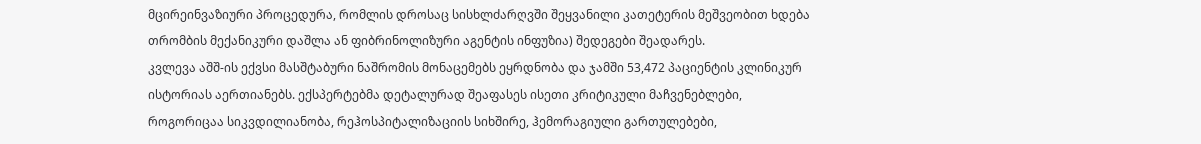მცირეინვაზიური პროცედურა, რომლის დროსაც სისხლძარღვში შეყვანილი კათეტერის მეშვეობით ხდება თრომბის მექანიკური დაშლა ან ფიბრინოლიზური აგენტის ინფუზია) შედეგები შეადარეს.
კვლევა აშშ-ის ექვსი მასშტაბური ნაშრომის მონაცემებს ეყრდნობა და ჯამში 53,472 პაციენტის კლინიკურ ისტორიას აერთიანებს. ექსპერტებმა დეტალურად შეაფასეს ისეთი კრიტიკული მაჩვენებლები, როგორიცაა სიკვდილიანობა, რეჰოსპიტალიზაციის სიხშირე, ჰემორაგიული გართულებები,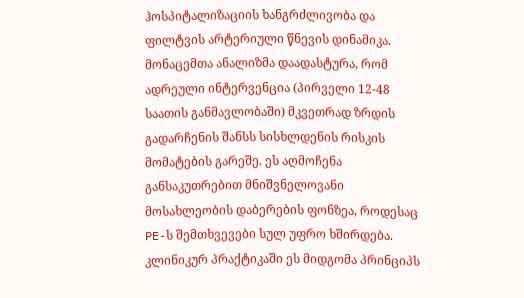ჰოსპიტალიზაციის ხანგრძლივობა და ფილტვის არტერიული წნევის დინამიკა.
მონაცემთა ანალიზმა დაადასტურა, რომ ადრეული ინტერვენცია (პირველი 12-48 საათის განმავლობაში) მკვეთრად ზრდის გადარჩენის შანსს სისხლდენის რისკის მომატების გარეშე. ეს აღმოჩენა განსაკუთრებით მნიშვნელოვანი მოსახლეობის დაბერების ფონზეა, როდესაც PE-ს შემთხვევები სულ უფრო ხშირდება. კლინიკურ პრაქტიკაში ეს მიდგომა პრინციპს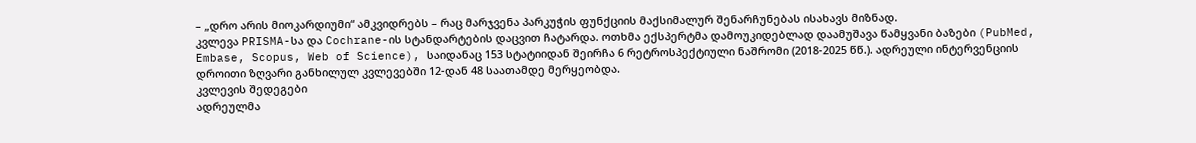– „დრო არის მიოკარდიუმი“ ამკვიდრებს – რაც მარჯვენა პარკუჭის ფუნქციის მაქსიმალურ შენარჩუნებას ისახავს მიზნად.
კვლევა PRISMA-სა და Cochrane-ის სტანდარტების დაცვით ჩატარდა. ოთხმა ექსპერტმა დამოუკიდებლად დაამუშავა წამყვანი ბაზები (PubMed, Embase, Scopus, Web of Science), საიდანაც 153 სტატიიდან შეირჩა 6 რეტროსპექტიული ნაშრომი (2018-2025 წწ.). ადრეული ინტერვენციის დროითი ზღვარი განხილულ კვლევებში 12-დან 48 საათამდე მერყეობდა.
კვლევის შედეგები
ადრეულმა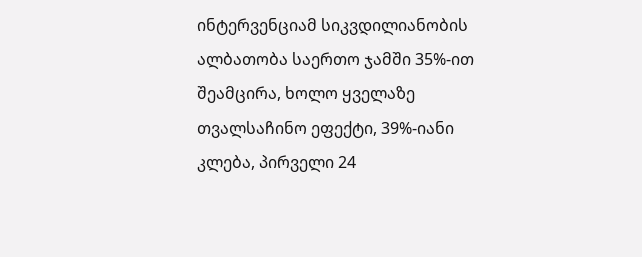ინტერვენციამ სიკვდილიანობის ალბათობა საერთო ჯამში 35%-ით შეამცირა, ხოლო ყველაზე თვალსაჩინო ეფექტი, 39%-იანი კლება, პირველი 24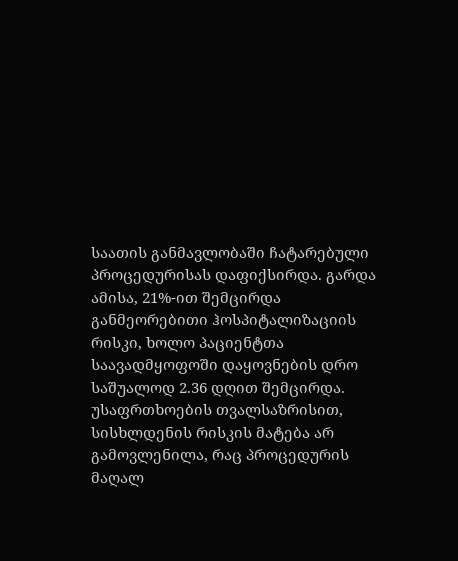საათის განმავლობაში ჩატარებული პროცედურისას დაფიქსირდა. გარდა ამისა, 21%-ით შემცირდა განმეორებითი ჰოსპიტალიზაციის რისკი, ხოლო პაციენტთა საავადმყოფოში დაყოვნების დრო საშუალოდ 2.36 დღით შემცირდა. უსაფრთხოების თვალსაზრისით, სისხლდენის რისკის მატება არ გამოვლენილა, რაც პროცედურის მაღალ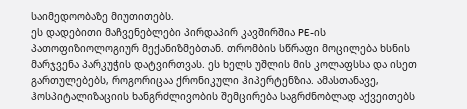საიმედოობაზე მიუთითებს.
ეს დადებითი მაჩვენებლები პირდაპირ კავშირშია PE-ის პათოფიზიოლოგიურ მექანიზმებთან. თრომბის სწრაფი მოცილება ხსნის მარჯვენა პარკუჭის დატვირთვას. ეს ხელს უშლის მის კოლაფსსა და ისეთ გართულებებს, როგორიცაა ქრონიკული ჰიპერტენზია. ამასთანავე, ჰოსპიტალიზაციის ხანგრძლივობის შემცირება საგრძნობლად აქვეითებს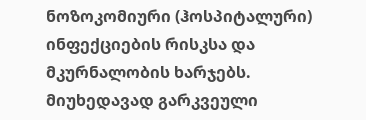ნოზოკომიური (ჰოსპიტალური) ინფექციების რისკსა და მკურნალობის ხარჯებს.
მიუხედავად გარკვეული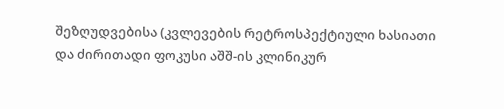შეზღუდვებისა (კვლევების რეტროსპექტიული ხასიათი და ძირითადი ფოკუსი აშშ-ის კლინიკურ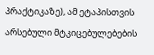პრაქტიკაზე), ამ ეტაპისთვის არსებული მტკიცებულებების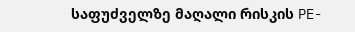საფუძველზე მაღალი რისკის PE-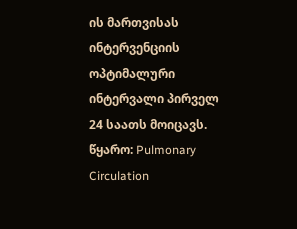ის მართვისას ინტერვენციის ოპტიმალური ინტერვალი პირველ 24 საათს მოიცავს.
წყარო: Pulmonary Circulation